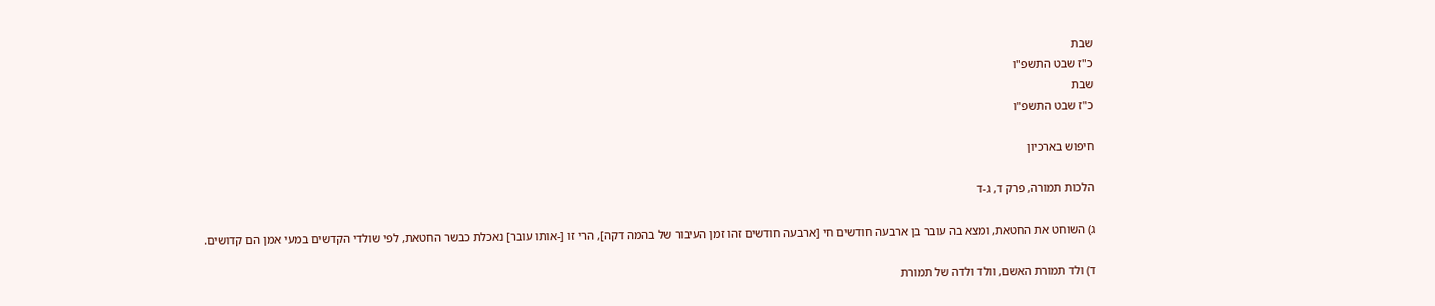שבת
כ"ז שבט התשפ"ו
שבת
כ"ז שבט התשפ"ו

חיפוש בארכיון

הלכות תמורה, פרק ד, ג-ד

ג) השוחט את החטאת, ומצא בה עובר בן ארבעה חודשים חי [ארבעה חודשים זהו זמן העיבור של בהמה דקה], הרי זו [-אותו עובר] נאכלת כבשר החטאת, לפי שולדי הקדשים במעי אמן הם קדושים.

ד) ולד תמורת האשם, וולד ולדה של תמורת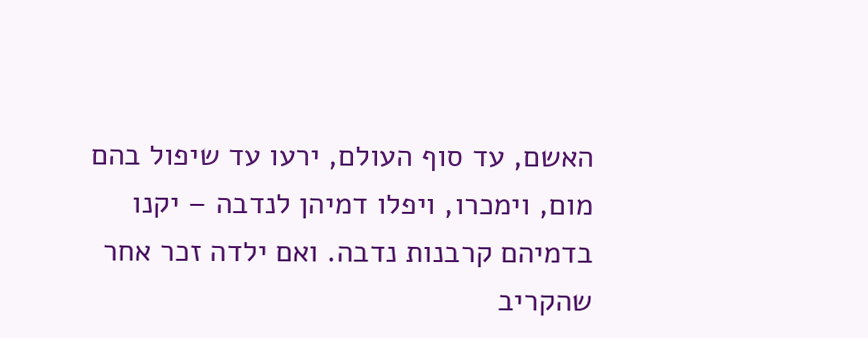האשם, עד סוף העולם, ירעו עד שיפול בהם מום, וימכרו, ויפלו דמיהן לנדבה – יקנו בדמיהם קרבנות נדבה. ואם ילדה זכר אחר שהקריב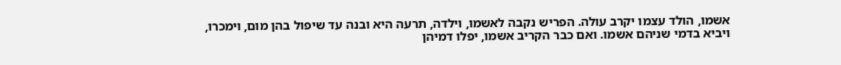אשמו, הולד עצמו יקרב עולה. הפריש נקבה לאשמו, וילדה, תרעה היא ובנה עד שיפול בהן מום, וימכרו, ויביא בדמי שניהם אשמו. ואם כבר הקריב אשמו, יפלו דמיהן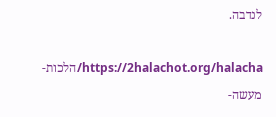לנדבה.

https://2halachot.org/halacha/הלכות-מעשה-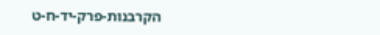הקרבנות-פרק-יד-ח-ט